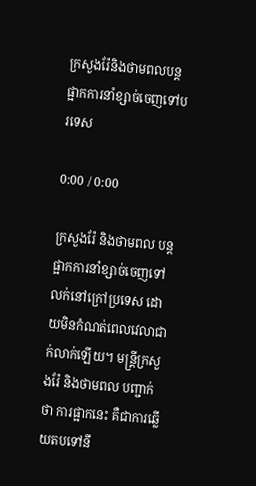ក្រសួងរ៉ែនិងថាមពលបន្តផ្អាកការនាំខ្សាច់ចេញទៅបរទេស

0:00 / 0:00

ក្រសួងរ៉ែ និងថាមពល បន្តផ្អាកការនាំខ្សាច់ចេញទៅលក់នៅក្រៅប្រទេស ដោយមិនកំណត់ពេលវេលាជាក់លាក់ឡើយ។ មន្ត្រីក្រសួងរ៉ែ និងថាមពល បញ្ជាក់ថា ការផ្អាកនេះ គឺជាការឆ្លើយតបទៅនឹ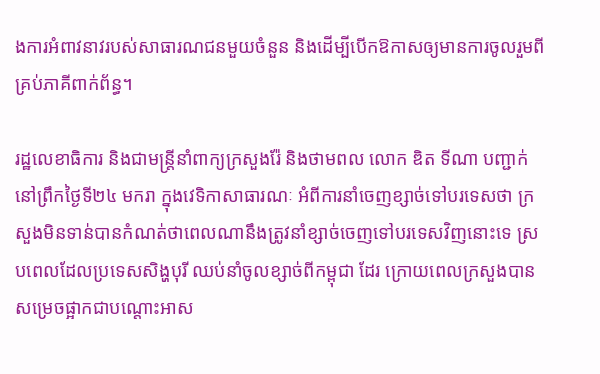ងការអំពាវនាវរបស់សាធារណជនមួយចំនួន និងដើម្បីបើកឱកាសឲ្យមានការចូលរួមពីគ្រប់ភាគីពាក់ព័ន្ធ។

រដ្ឋលេខាធិការ និងជាមន្ត្រីនាំពាក្យក្រសួងរ៉ែ និងថាមពល លោក ឌិត ទីណា បញ្ជាក់នៅព្រឹកថ្ងៃទី២៤ មករា ក្នុងវេទិកាសាធារណៈ អំពីការនាំចេញខ្សាច់ទៅបរទេសថា ក្រសួងមិនទាន់បានកំណត់ថាពេលណានឹងត្រូវនាំខ្សាច់ចេញទៅបរទេសវិញនោះទេ ស្របពេលដែលប្រទេសសិង្ហបុរី ឈប់នាំចូលខ្សាច់ពីកម្ពុជា ដែរ ក្រោយពេលក្រសួងបានសម្រេចផ្អាកជាបណ្ដោះអាស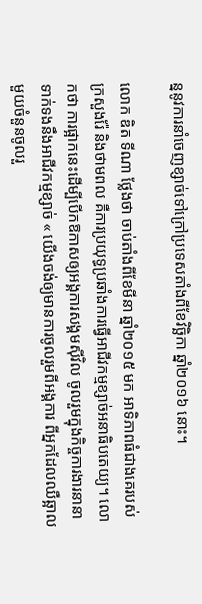ន្ននូវការនាំចេញខ្សាច់ទៅក្រៅប្រទេសតាំងពីខែវិច្ឆិកា ឆ្នាំ២០១៦ នោះ។

លោក ឌិត ទីណា ថ្លែងថា ចាប់តាំងពីខែមីនា ឆ្នាំ២០១៥ មក អាទិភាពធំជាងគេរបស់ក្រសួងរ៉ែ និងថាមពល គឺការប្រយុទ្ធប្រឆាំងការធ្វើអាជីវកម្មខ្សាច់អនាធិបតេយ្យ។ លោកថា ការផ្អាកនេះដើម្បីបើកឱកាសឲ្យអង្គការសង្គមស៊ីវិល ចូលរួមក្នុងកិច្ចការងារនានាទាក់ទងនឹងអាជីវកម្មខ្សាច់ « យើងចង់ឲ្យមានការចូលរួមពីអង្គការ ពីអ្នកដែលឈឺឆ្អាលមួយចំនួនចូលរួ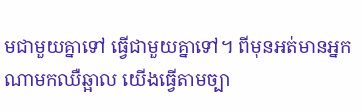មជាមួយគ្នាទៅ ធ្វើជាមួយគ្នាទៅ។ ពីមុនអត់មានអ្នកណាមកឈឺឆ្អាល យើងធ្វើតាមច្បា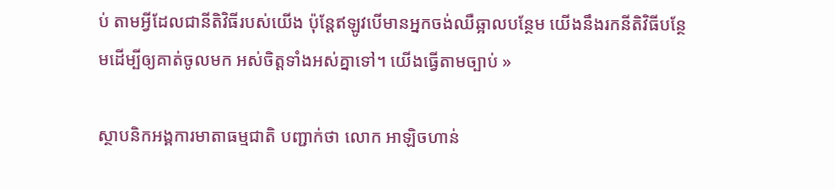ប់ តាមអ្វីដែលជានីតិវិធីរបស់យើង ប៉ុន្តែឥឡូវបើមានអ្នកចង់ឈឺឆ្អាលបន្ថែម យើងនឹងរកនីតិវិធីបន្ថែមដើម្បីឲ្យគាត់ចូលមក អស់ចិត្តទាំងអស់គ្នាទៅ។ យើងធ្វើតាមច្បាប់ »

ស្ថាបនិកអង្គការមាតាធម្មជាតិ បញ្ជាក់ថា លោក អាឡិចហាន់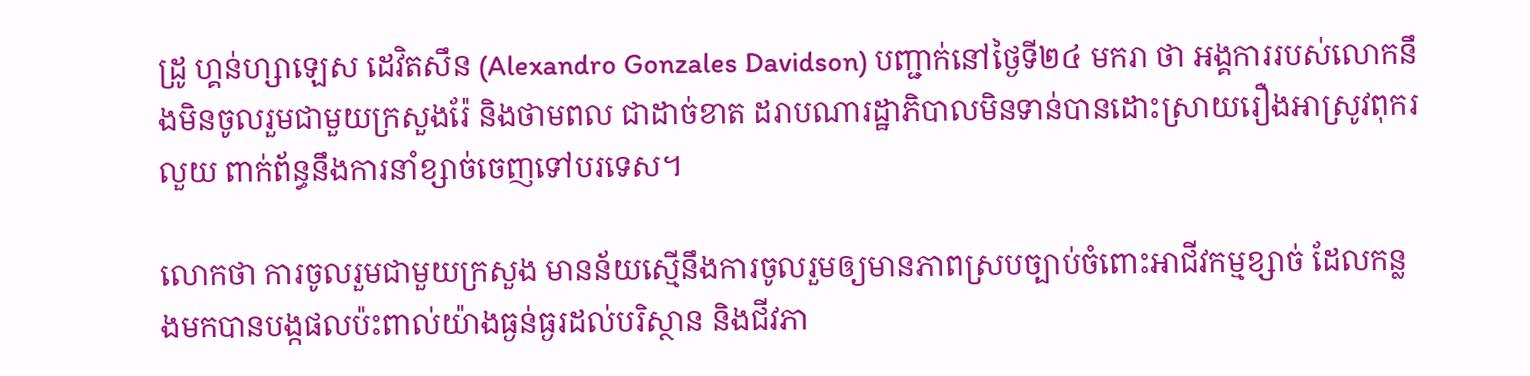ដ្រូ ហ្គន់ហ្សាឡេស ដេវិតសឹន (Alexandro Gonzales Davidson) បញ្ជាក់នៅថ្ងៃទី២៤ មករា ថា អង្គការរបស់លោកនឹងមិនចូលរួមជាមួយក្រសួងរ៉ែ និងថាមពល ជាដាច់ខាត ដរាបណារដ្ឋាភិបាលមិនទាន់បានដោះស្រាយរឿងអាស្រូវពុករលួយ ពាក់ព័ន្ធនឹងការនាំខ្សាច់ចេញទៅបរទេស។

លោកថា ការចូលរួមជាមួយក្រសួង មានន័យស្មើនឹងការចូលរួមឲ្យមានភាពស្របច្បាប់ចំពោះអាជីវកម្មខ្សាច់ ដែលកន្លងមកបានបង្កផលប៉ះពាល់យ៉ាងធ្ងន់ធ្ងរដល់បរិស្ថាន និងជីវភា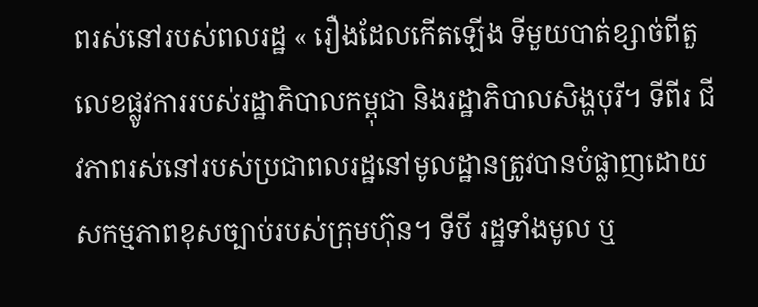ពរស់នៅរបស់ពលរដ្ឋ « រឿងដែលកើតឡើង ទីមួយបាត់ខ្សាច់ពីតួលេខផ្លូវការរបស់រដ្ឋាភិបាលកម្ពុជា និងរដ្ឋាភិបាលសិង្ហបុរី។ ទីពីរ ជីវភាពរស់នៅរបស់ប្រជាពលរដ្ឋនៅមូលដ្ឋានត្រូវបានបំផ្លាញដោយសកម្មភាពខុសច្បាប់របស់ក្រុមហ៊ុន។ ទីបី រដ្ឋទាំងមូល ឬ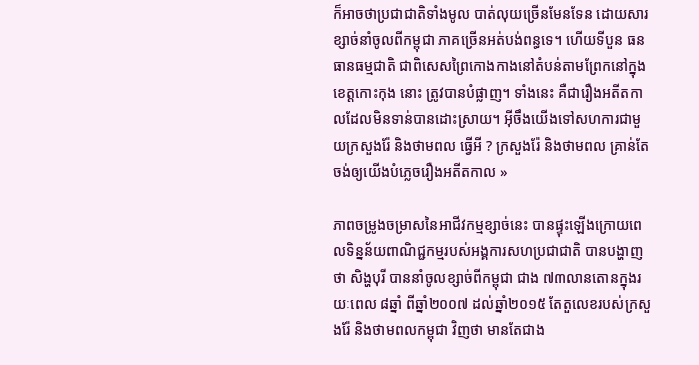ក៏អាចថាប្រជាជាតិទាំងមូល បាត់លុយច្រើនមែនទែន ដោយសារខ្សាច់នាំចូលពីកម្ពុជា ភាគច្រើនអត់បង់ពន្ធទេ។ ហើយទីបួន ធនធានធម្មជាតិ ជាពិសេសព្រៃកោងកាងនៅតំបន់តាមព្រែកនៅក្នុងខេត្តកោះកុង នោះ ត្រូវបានបំផ្លាញ។ ទាំងនេះ គឺជារឿងអតីតកាលដែលមិនទាន់បានដោះស្រាយ។ អ៊ីចឹងយើងទៅសហការជាមួយក្រសួងរ៉ែ និងថាមពល ធ្វើអី ? ក្រសួងរ៉ែ និងថាមពល គ្រាន់តែចង់ឲ្យយើងបំភ្លេចរឿងអតីតកាល »

ភាពចម្រូងចម្រាសនៃអាជីវកម្មខ្សាច់នេះ បានផ្ទុះឡើងក្រោយពេលទិន្នន័យពាណិជ្ជកម្មរបស់អង្គការសហប្រជាជាតិ បានបង្ហាញថា សិង្ហបុរី បាននាំចូលខ្សាច់ពីកម្ពុជា ជាង ៧៣លានតោនក្នុងរយៈពេល ៨ឆ្នាំ ពីឆ្នាំ២០០៧ ដល់ឆ្នាំ២០១៥ តែតួលេខរបស់ក្រសួងរ៉ែ និងថាមពលកម្ពុជា វិញថា មានតែជាង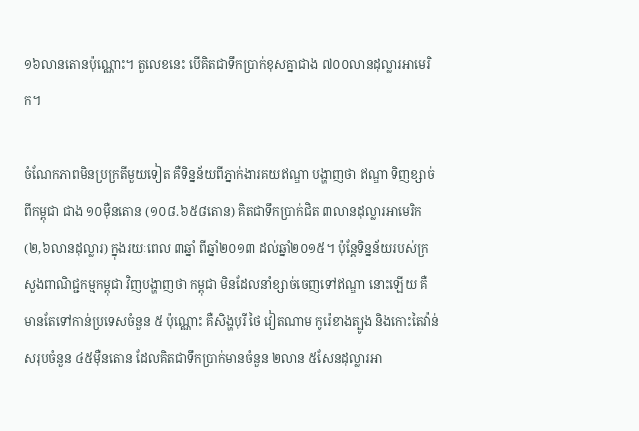១៦លានតោនប៉ុណ្ណោះ។ តួលេខនេះ បើគិតជាទឹកប្រាក់ខុសគ្នាជាង ៧០០លានដុល្លារអាមេរិក។

ចំណែកភាពមិនប្រក្រតីមួយទៀត គឺទិន្នន័យពីភ្នាក់ងារគយឥណ្ឌា បង្ហាញថា ឥណ្ឌា ទិញខ្សាច់ពីកម្ពុជា ជាង ១០ម៉ឺនតោន (១០៨.៦៥៨តោន) គិតជាទឹកប្រាក់ជិត ៣លានដុល្លារអាមេរិក (២,៦លានដុល្លារ) ក្នុងរយៈពេល ៣ឆ្នាំ ពីឆ្នាំ២០១៣ ដល់ឆ្នាំ២០១៥។ ប៉ុន្តែទិន្នន័យរបស់ក្រសួងពាណិជ្ជកម្មកម្ពុជា វិញបង្ហាញថា កម្ពុជា មិនដែលនាំខ្សាច់ចេញទៅឥណ្ឌា នោះឡើយ គឺមានតែទៅកាន់ប្រទេសចំនួន ៥ ប៉ុណ្ណោះ គឺសិង្ហបុរី ថៃ វៀតណាម កូរ៉េខាងត្បូង និងកោះតៃវ៉ាន់ សរុបចំនួន ៤៥ម៉ឺនតោន ដែលគិតជាទឹកប្រាក់មានចំនួន ២លាន ៥សែនដុល្លារអា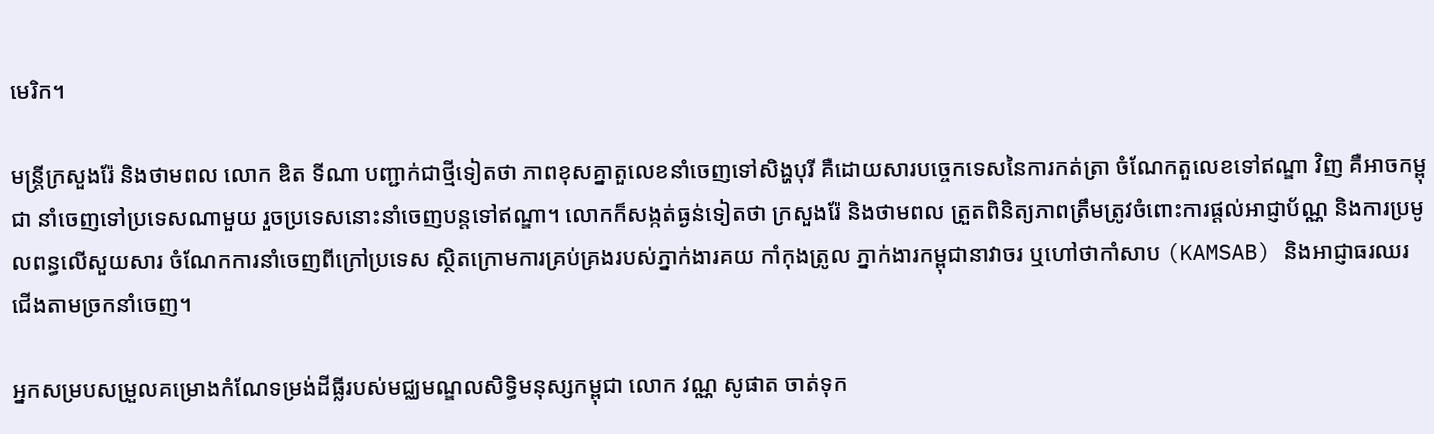មេរិក។

មន្ត្រីក្រសួងរ៉ែ និងថាមពល លោក ឌិត ទីណា បញ្ជាក់ជាថ្មីទៀតថា ភាពខុសគ្នាតួលេខនាំចេញទៅសិង្ហបុរី គឺដោយសារបច្ចេកទេសនៃការកត់ត្រា ចំណែកតួលេខទៅឥណ្ឌា វិញ គឺអាចកម្ពុជា នាំចេញទៅប្រទេសណាមួយ រួចប្រទេសនោះនាំចេញបន្តទៅឥណ្ឌា។ លោកក៏សង្កត់ធ្ងន់ទៀតថា ក្រសួងរ៉ែ និងថាមពល ត្រួតពិនិត្យភាពត្រឹមត្រូវចំពោះការផ្តល់អាជ្ញាប័ណ្ណ និងការប្រមូលពន្ធលើសួយសារ ចំណែកការនាំចេញពីក្រៅប្រទេស ស្ថិតក្រោមការគ្រប់គ្រងរបស់ភ្នាក់ងារគយ កាំកុងត្រូល ភ្នាក់ងារកម្ពុជានាវាចរ ឬហៅថាកាំសាប (KAMSAB) និងអាជ្ញាធរឈរជើងតាមច្រកនាំចេញ។

អ្នកសម្របសម្រួលគម្រោងកំណែទម្រង់ដីធ្លីរបស់មជ្ឈមណ្ឌលសិទ្ធិមនុស្សកម្ពុជា លោក វណ្ណ សូផាត ចាត់ទុក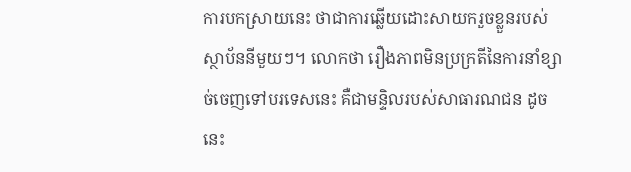ការបកស្រាយនេះ ថាជាការឆ្លើយដោះសាយករួចខ្លួនរបស់ស្ថាប័ននីមួយៗ។ លោកថា រឿងភាពមិនប្រក្រតីនៃការនាំខ្សាច់ចេញទៅបរទេសនេះ គឺជាមន្ទិលរបស់សាធារណជន ដូចនេះ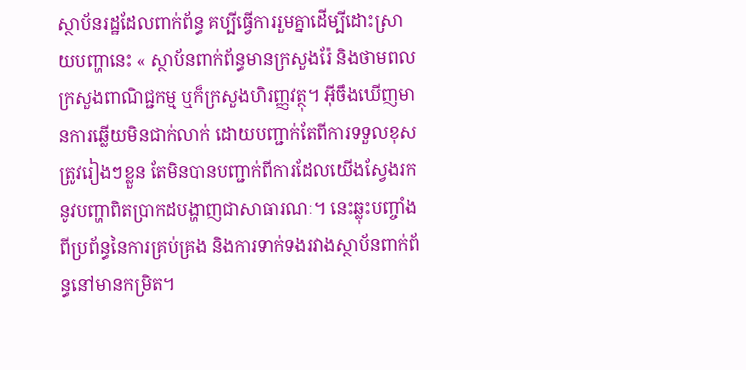ស្ថាប័នរដ្ឋដែលពាក់ព័ន្ធ គប្បីធ្វើការរួមគ្នាដើម្បីដោះស្រាយបញ្ហានេះ « ស្ថាប័នពាក់ព័ន្ធមានក្រសួងរ៉ែ និងថាមពល ក្រសួងពាណិជ្ជកម្ម ឬក៏ក្រសួងហិរញ្ញវត្ថុ។ អ៊ីចឹងឃើញមានការឆ្លើយមិនជាក់លាក់ ដោយបញ្ជាក់តែពីការទទួលខុសត្រូវរៀងៗខ្លួន តែមិនបានបញ្ជាក់ពីការដែលយើងស្វែងរកនូវបញ្ហាពិតប្រាកដបង្ហាញជាសាធារណៈ។ នេះឆ្លុះបញ្ចាំងពីប្រព័ន្ធនៃការគ្រប់គ្រង និងការទាក់ទងរវាងស្ថាប័នពាក់ព័ន្ធនៅមានកម្រិត។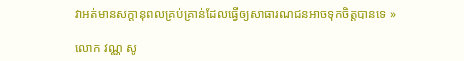វាអត់មានសក្ដានុពលគ្រប់គ្រាន់ដែលធ្វើឲ្យសាធារណជនអាចទុកចិត្តបានទេ »

លោក វណ្ណ សូ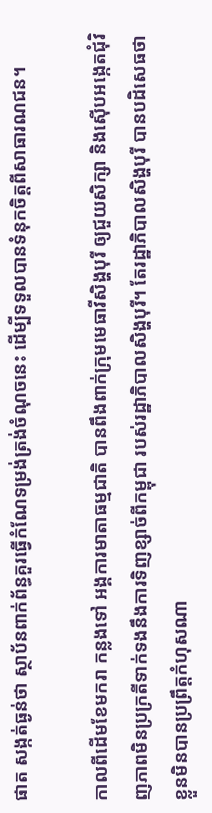ផាត សង្កត់ធ្ងន់ថា ស្ថាប័នពាក់ព័ន្ធគួរធ្វើកំណែទម្រង់ត្រង់ចំណុចនេះ ដើម្បីទទួលបានទំនុកចិត្តពីសាធារណជន។

កាលពីដើមខែមករា កន្លងទៅ អង្គការមាតាធម្មជាតិ បានពឹងពាក់ក្រុមមេធាវីសិង្ហបុរី ឲ្យជួយសិក្សា និងស៊ើបអង្កេតជុំវិញភាពមិនប្រក្រតីទាក់ទងនឹងការទិញខ្សាច់ពីកម្ពុជា របស់រដ្ឋាភិបាលសិង្ហបុរី។ តែរដ្ឋាភិបាលសិង្ហបុរី បានបដិសេធថា ខ្លួនមិនបានប្រព្រឹត្តកំហុសណា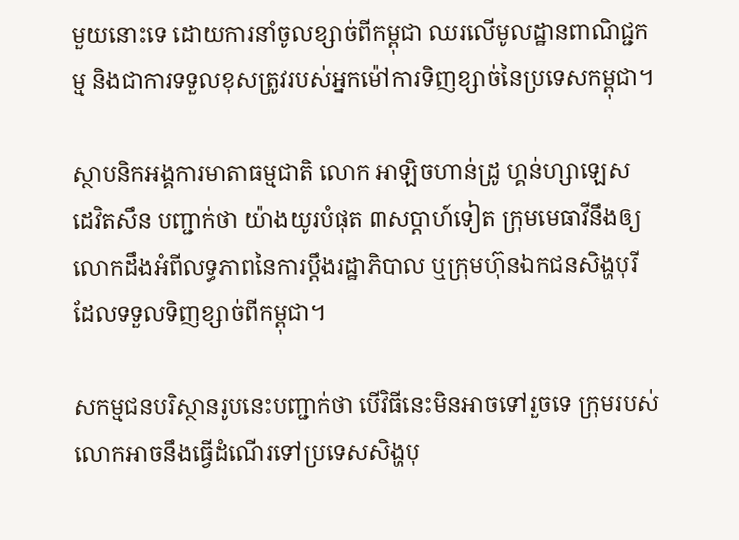មួយនោះទេ ដោយការនាំចូលខ្សាច់ពីកម្ពុជា ឈរលើមូលដ្ឋានពាណិជ្ជកម្ម និងជាការទទួលខុសត្រូវរបស់អ្នកម៉ៅការទិញខ្សាច់នៃប្រទេសកម្ពុជា។

ស្ថាបនិកអង្គការមាតាធម្មជាតិ លោក អាឡិចហាន់ដ្រូ ហ្គន់ហ្សាឡេស ដេវិតសឹន បញ្ជាក់ថា យ៉ាងយូរបំផុត ៣សប្ដាហ៍ទៀត ក្រុមមេធាវីនឹងឲ្យលោកដឹងអំពីលទ្ធភាពនៃការប្ដឹងរដ្ឋាភិបាល ឬក្រុមហ៊ុនឯកជនសិង្ហបុរី ដែលទទួលទិញខ្សាច់ពីកម្ពុជា។

សកម្មជនបរិស្ថានរូបនេះបញ្ជាក់ថា បើវិធីនេះមិនអាចទៅរួចទេ ក្រុមរបស់លោកអាចនឹងធ្វើដំណើរទៅប្រទេសសិង្ហបុ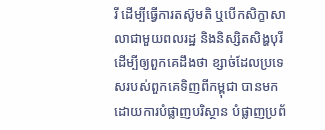រី ដើម្បីធ្វើការតស៊ូមតិ ឬបើកសិក្ខាសាលាជាមួយពលរដ្ឋ និងនិស្សិតសិង្ហបុរី ដើម្បីឲ្យពួកគេដឹងថា ខ្សាច់ដែលប្រទេសរបស់ពួកគេទិញពីកម្ពុជា បានមកដោយការបំផ្លាញបរិស្ថាន បំផ្លាញប្រព័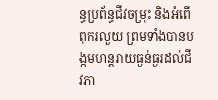ន្ធប្រព័ន្ធជីវចម្រុះ និងអំពើពុករលួយ ព្រមទាំងបានបង្កមហន្តរាយធ្ងន់ធ្ងរដល់ជីវភា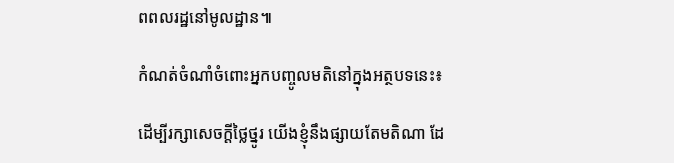ពពលរដ្ឋនៅមូលដ្ឋាន៕

កំណត់ចំណាំចំពោះអ្នកបញ្ចូលមតិនៅក្នុងអត្ថបទនេះ៖

ដើម្បីរក្សាសេចក្ដីថ្លៃថ្នូរ យើងខ្ញុំនឹងផ្សាយតែមតិណា ដែ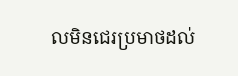លមិនជេរប្រមាថដល់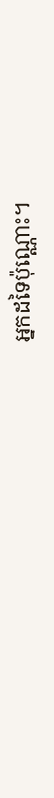អ្នកដទៃប៉ុណ្ណោះ។